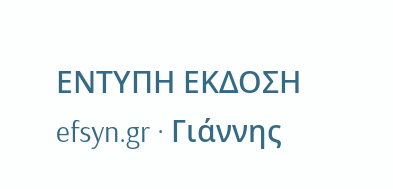ΕΝΤΥΠΗ ΕΚΔΟΣΗ efsyn.gr · Γιάννης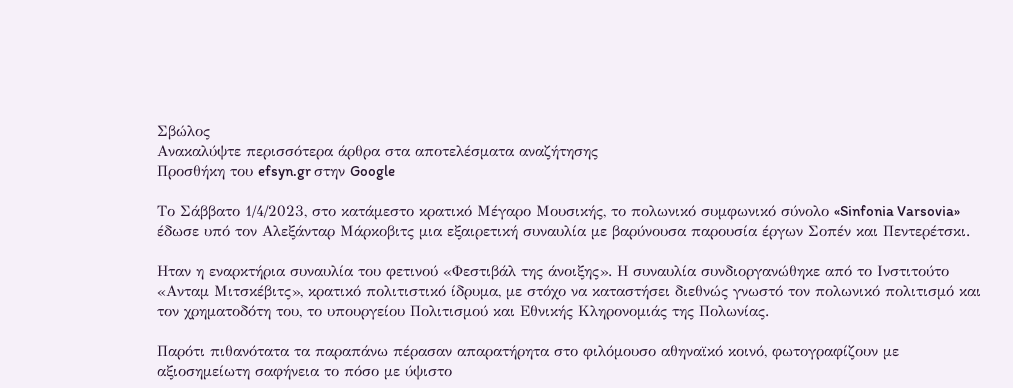Σβώλος
Ανακαλύψτε περισσότερα άρθρα στα αποτελέσματα αναζήτησης
Προσθήκη του efsyn.gr στην Google

Το Σάββατο 1/4/2023, στο κατάμεστο κρατικό Μέγαρο Μουσικής, το πολωνικό συμφωνικό σύνολο «Sinfonia Varsovia» έδωσε υπό τον Αλεξάνταρ Μάρκοβιτς μια εξαιρετική συναυλία με βαρύνουσα παρουσία έργων Σοπέν και Πεντερέτσκι.

Ηταν η εναρκτήρια συναυλία του φετινού «Φεστιβάλ της άνοιξης». Η συναυλία συνδιοργανώθηκε από το Ινστιτούτο «Ανταμ Μιτσκέβιτς», κρατικό πολιτιστικό ίδρυμα, με στόχο να καταστήσει διεθνώς γνωστό τον πολωνικό πολιτισμό και τον χρηματοδότη του, το υπουργείου Πολιτισμού και Εθνικής Κληρονομιάς της Πολωνίας.

Παρότι πιθανότατα τα παραπάνω πέρασαν απαρατήρητα στο φιλόμουσο αθηναϊκό κοινό, φωτογραφίζουν με αξιοσημείωτη σαφήνεια το πόσο με ύψιστο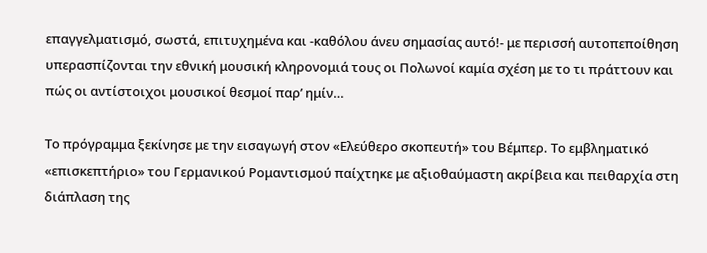επαγγελματισμό, σωστά, επιτυχημένα και -καθόλου άνευ σημασίας αυτό!- με περισσή αυτοπεποίθηση υπερασπίζονται την εθνική μουσική κληρονομιά τους οι Πολωνοί καμία σχέση με το τι πράττουν και πώς οι αντίστοιχοι μουσικοί θεσμοί παρ’ ημίν…

Το πρόγραμμα ξεκίνησε με την εισαγωγή στον «Ελεύθερο σκοπευτή» του Βέμπερ. Το εμβληματικό «επισκεπτήριο» του Γερμανικού Ρομαντισμού παίχτηκε με αξιοθαύμαστη ακρίβεια και πειθαρχία στη διάπλαση της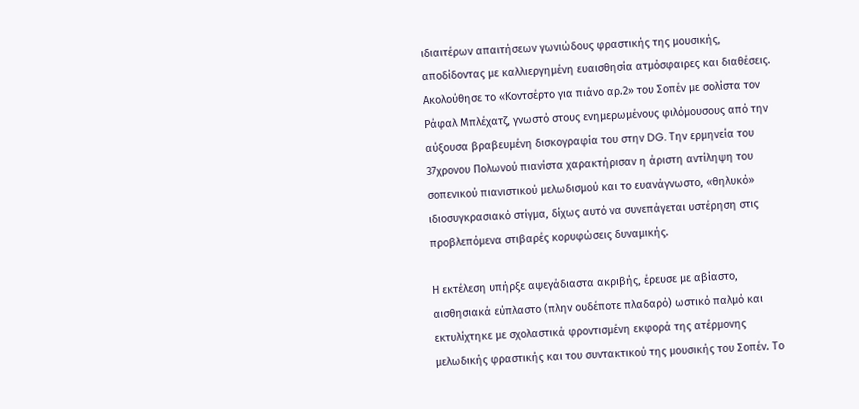ιδιαιτέρων απαιτήσεων γωνιώδους φραστικής της μουσικής, αποδίδοντας με καλλιεργημένη ευαισθησία ατμόσφαιρες και διαθέσεις. Ακολούθησε το «Κοντσέρτο για πιάνο αρ.2» του Σοπέν με σολίστα τον Ράφαλ Μπλέχατζ, γνωστό στους ενημερωμένους φιλόμουσους από την αύξουσα βραβευμένη δισκογραφία του στην DG. Την ερμηνεία του 37χρονου Πολωνού πιανίστα χαρακτήρισαν η άριστη αντίληψη του σοπενικού πιανιστικού μελωδισμού και το ευανάγνωστο, «θηλυκό» ιδιοσυγκρασιακό στίγμα, δίχως αυτό να συνεπάγεται υστέρηση στις προβλεπόμενα στιβαρές κορυφώσεις δυναμικής.

Η εκτέλεση υπήρξε αψεγάδιαστα ακριβής, έρευσε με αβίαστο, αισθησιακά εύπλαστο (πλην ουδέποτε πλαδαρό) ωστικό παλμό και εκτυλίχτηκε με σχολαστικά φροντισμένη εκφορά της ατέρμονης μελωδικής φραστικής και του συντακτικού της μουσικής του Σοπέν. Το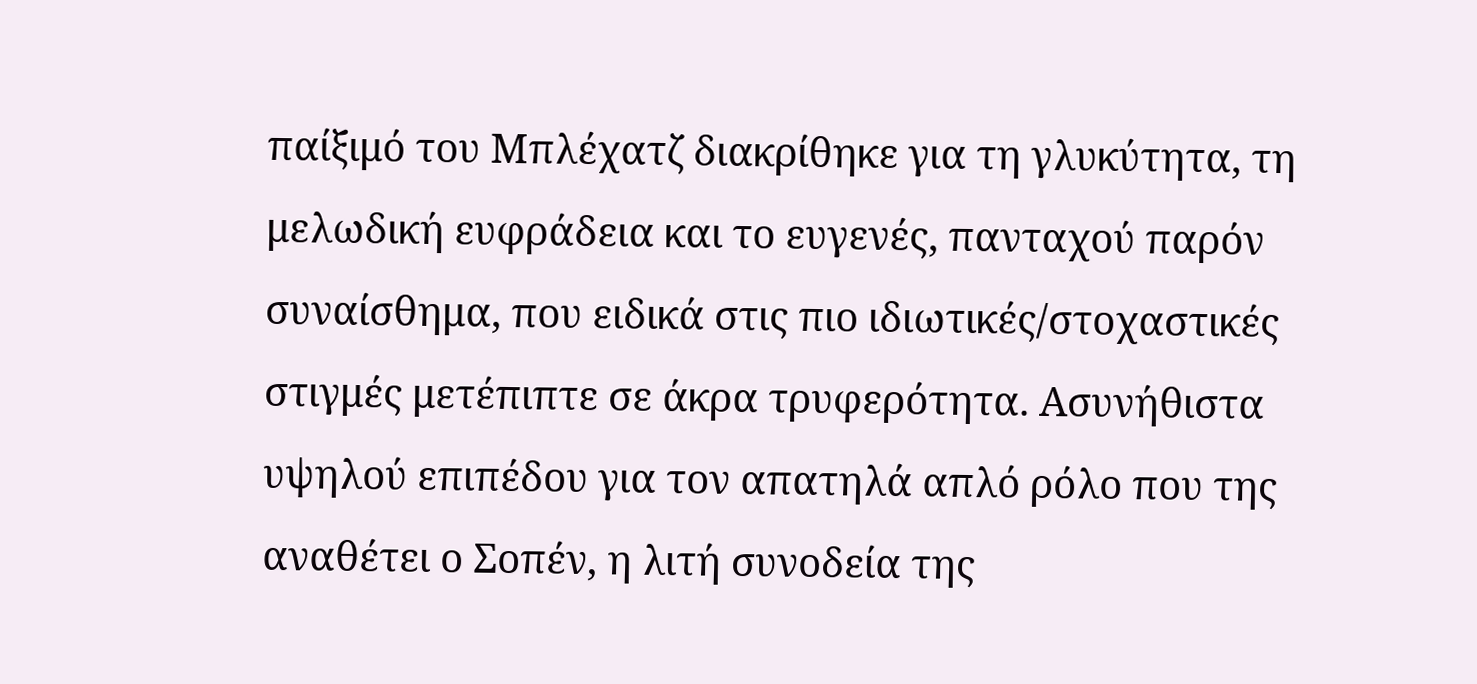παίξιμό του Μπλέχατζ διακρίθηκε για τη γλυκύτητα, τη μελωδική ευφράδεια και το ευγενές, πανταχού παρόν συναίσθημα, που ειδικά στις πιο ιδιωτικές/στοχαστικές στιγμές μετέπιπτε σε άκρα τρυφερότητα. Ασυνήθιστα υψηλού επιπέδου για τον απατηλά απλό ρόλο που της αναθέτει ο Σοπέν, η λιτή συνοδεία της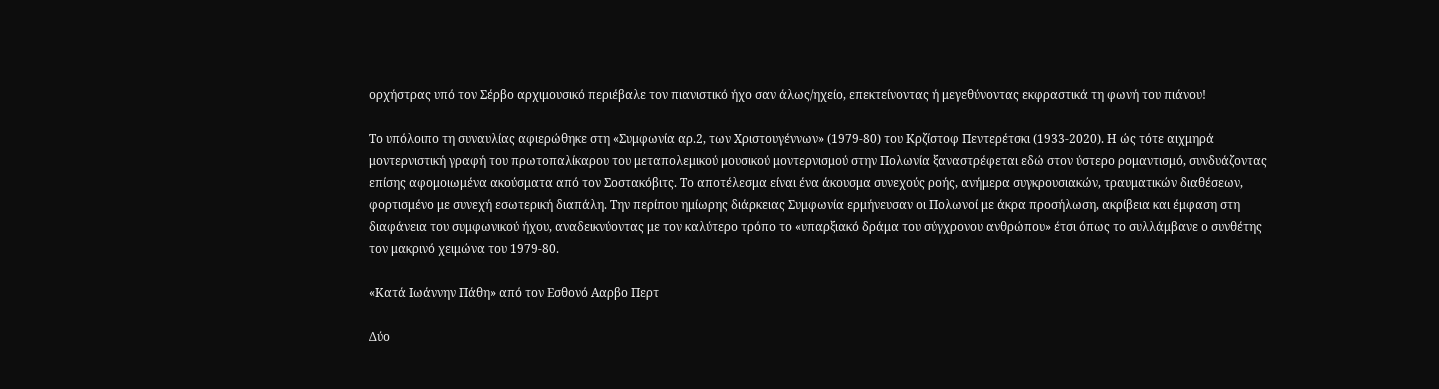ορχήστρας υπό τον Σέρβο αρχιμουσικό περιέβαλε τον πιανιστικό ήχο σαν άλως/ηχείο, επεκτείνοντας ή μεγεθύνοντας εκφραστικά τη φωνή του πιάνου!

Το υπόλοιπο τη συναυλίας αφιερώθηκε στη «Συμφωνία αρ.2, των Χριστουγέννων» (1979-80) του Κρζίστοφ Πεντερέτσκι (1933-2020). Η ώς τότε αιχμηρά μοντερνιστική γραφή του πρωτοπαλίκαρου του μεταπολεμικού μουσικού μοντερνισμού στην Πολωνία ξαναστρέφεται εδώ στον ύστερο ρομαντισμό, συνδυάζοντας επίσης αφομοιωμένα ακούσματα από τον Σοστακόβιτς. Το αποτέλεσμα είναι ένα άκουσμα συνεχούς ροής, ανήμερα συγκρουσιακών, τραυματικών διαθέσεων, φορτισμένο με συνεχή εσωτερική διαπάλη. Την περίπου ημίωρης διάρκειας Συμφωνία ερμήνευσαν οι Πολωνοί με άκρα προσήλωση, ακρίβεια και έμφαση στη διαφάνεια του συμφωνικού ήχου, αναδεικνύοντας με τον καλύτερο τρόπο το «υπαρξιακό δράμα του σύγχρονου ανθρώπου» έτσι όπως το συλλάμβανε ο συνθέτης τον μακρινό χειμώνα του 1979-80.

«Κατά Ιωάννην Πάθη» από τον Εσθονό Ααρβο Περτ

Δύο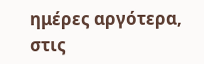ημέρες αργότερα, στις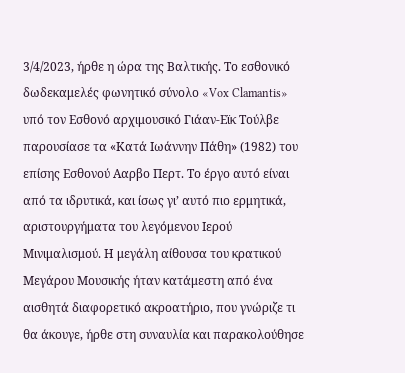3/4/2023, ήρθε η ώρα της Βαλτικής. Το εσθονικό δωδεκαμελές φωνητικό σύνολο «Vox Clamantis» υπό τον Εσθονό αρχιμουσικό Γιάαν-Εϊκ Τούλβε παρουσίασε τα «Κατά Ιωάννην Πάθη» (1982) του επίσης Εσθονού Ααρβο Περτ. Το έργο αυτό είναι από τα ιδρυτικά, και ίσως γι’ αυτό πιο ερμητικά, αριστουργήματα του λεγόμενου Ιερού Μινιμαλισμού. Η μεγάλη αίθουσα του κρατικού Μεγάρου Μουσικής ήταν κατάμεστη από ένα αισθητά διαφορετικό ακροατήριο, που γνώριζε τι θα άκουγε, ήρθε στη συναυλία και παρακολούθησε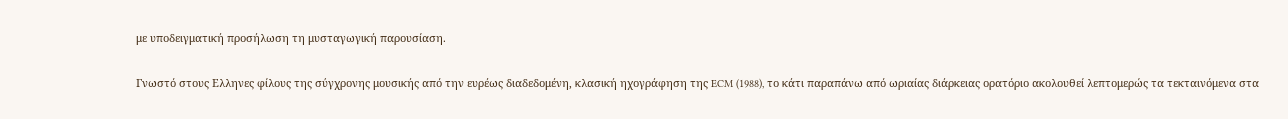με υποδειγματική προσήλωση τη μυσταγωγική παρουσίαση.

Γνωστό στους Ελληνες φίλους της σύγχρονης μουσικής από την ευρέως διαδεδομένη, κλασική ηχογράφηση της ECM (1988), το κάτι παραπάνω από ωριαίας διάρκειας ορατόριο ακολουθεί λεπτομερώς τα τεκταινόμενα στα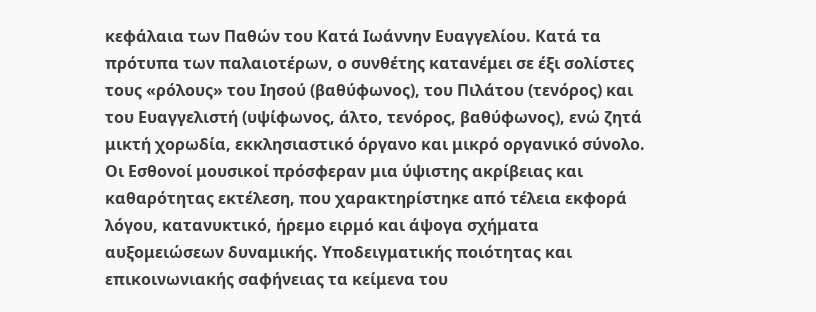κεφάλαια των Παθών του Κατά Ιωάννην Ευαγγελίου. Κατά τα πρότυπα των παλαιοτέρων, ο συνθέτης κατανέμει σε έξι σολίστες τους «ρόλους» του Ιησού (βαθύφωνος), του Πιλάτου (τενόρος) και του Ευαγγελιστή (υψίφωνος, άλτο, τενόρος, βαθύφωνος), ενώ ζητά μικτή χορωδία, εκκλησιαστικό όργανο και μικρό οργανικό σύνολο. Οι Εσθονοί μουσικοί πρόσφεραν μια ύψιστης ακρίβειας και καθαρότητας εκτέλεση, που χαρακτηρίστηκε από τέλεια εκφορά λόγου, κατανυκτικό, ήρεμο ειρμό και άψογα σχήματα αυξομειώσεων δυναμικής. Υποδειγματικής ποιότητας και επικοινωνιακής σαφήνειας τα κείμενα του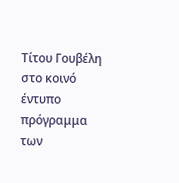Τίτου Γουβέλη στο κοινό έντυπο πρόγραμμα των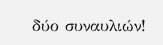δύο συναυλιών!